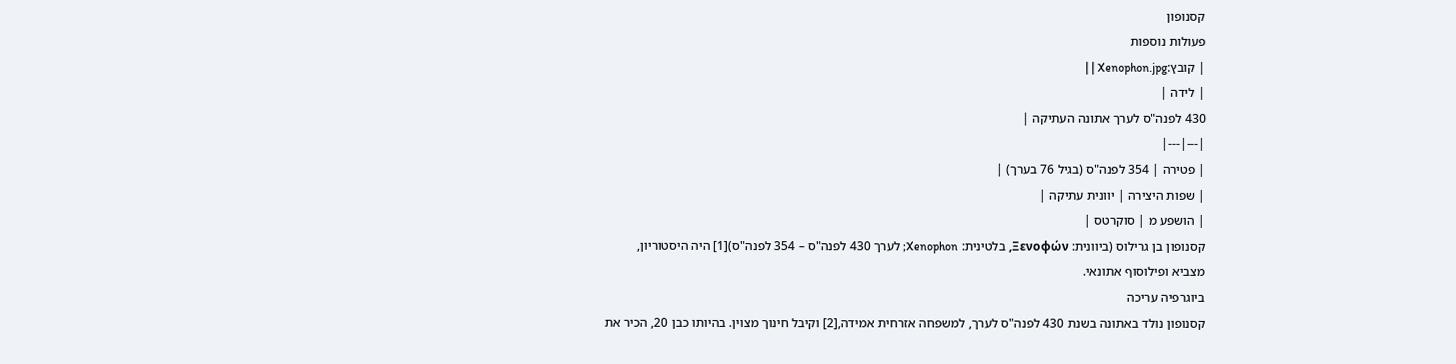קסנופון
פעולות נוספות
| קובץ:Xenophon.jpg | |
| לידה |
430 לפנה"ס לערך אתונה העתיקה |
|---|---|
| פטירה | 354 לפנה"ס (בגיל 76 בערך) |
| שפות היצירה | יוונית עתיקה |
| הושפע מ | סוקרטס |
קסנופון בן גרילוס (ביוונית: Ξενοφών, בלטינית: Xenophon; לערך 430 לפנה"ס – 354 לפנה"ס)[1] היה היסטוריון, מצביא ופילוסוף אתונאי.
ביוגרפיה עריכה
קסנופון נולד באתונה בשנת 430 לפנה"ס לערך, למשפחה אזרחית אמידה,[2] וקיבל חינוך מצוין. בהיותו כבן 20, הכיר את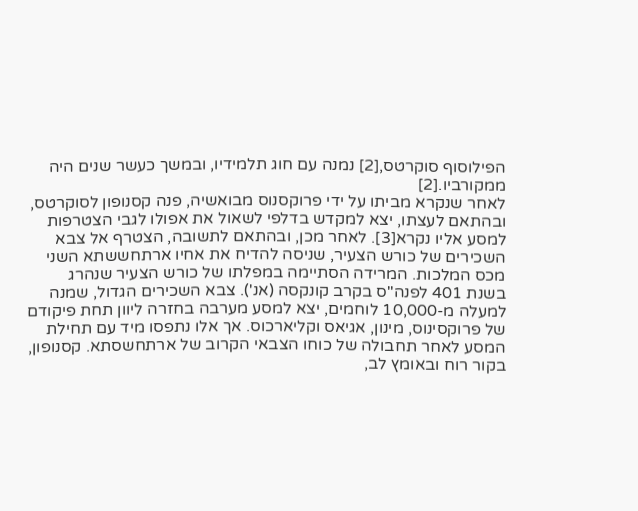הפילוסוף סוקרטס,[2] נמנה עם חוג תלמידיו, ובמשך כעשר שנים היה ממקורביו.[2]
לאחר שנקרא מביתו על ידי פרוקסנוס מבואשיה, פנה קסנופון לסוקרטס, ובהתאם לעצתו, יצא למקדש בדלפי לשאול את אפולו לגבי הצטרפות למסע אליו נקרא[3]. לאחר מכן, ובהתאם לתשובה, הצטרף אל צבא השכירים של כורש הצעיר, שניסה להדיח את אחיו ארתחששתא השני מכס המלכות. המרידה הסתיימה במפלתו של כורש הצעיר שנהרג בשנת 401 לפנה"ס בקרב קונקסה (אנ'). צבא השכירים הגדול, שמנה למעלה מ-10,000 לוחמים, יצא למסע מערבה בחזרה ליוון תחת פיקודם של פרוקסינוס, מינון, אגיאס וקליארכוס. אך אלו נתפסו מיד עם תחילת המסע לאחר תחבולה של כוחו הצבאי הקרוב של ארתחשסתא. קסנופון, בקור רוח ובאומץ לב,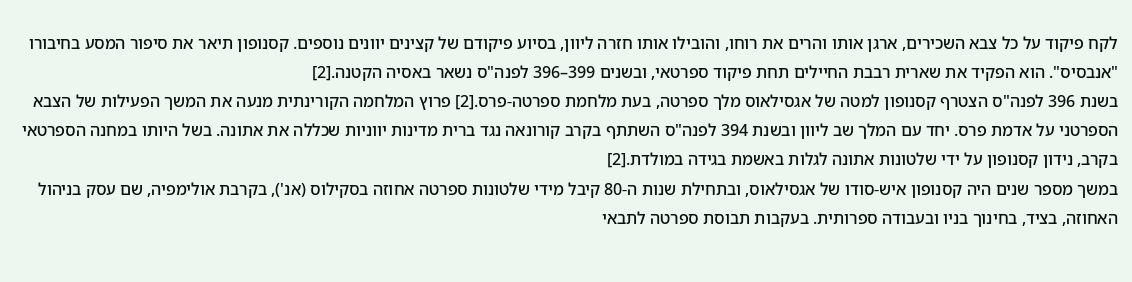לקח פיקוד על כל צבא השכירים, ארגן אותו והרים את רוחו, והובילו אותו חזרה ליוון, בסיוע פיקודם של קצינים יוונים נוספים. קסנופון תיאר את סיפור המסע בחיבורו "אנבסיס". הוא הפקיד את שארית רבבת החיילים תחת פיקוד ספרטאי, ובשנים 399–396 לפנה"ס נשאר באסיה הקטנה.[2]
בשנת 396 לפנה"ס הצטרף קסנופון למטה של אגסילאוס מלך ספרטה, בעת מלחמת ספרטה-פרס.[2] פרוץ המלחמה הקורינתית מנעה את המשך הפעילות של הצבא הספרטני על אדמת פרס. יחד עם המלך שב ליוון ובשנת 394 לפנה"ס השתתף בקרב קורונאה נגד ברית מדינות יווניות שכללה את אתונה. בשל היותו במחנה הספרטאי בקרב, נידון קסנופון על ידי שלטונות אתונה לגלות באשמת בגידה במולדת.[2]
במשך מספר שנים היה קסנופון איש-סודו של אגסילאוס, ובתחילת שנות ה-80 קיבל מידי שלטונות ספרטה אחוזה בסקילוס (אנ'), בקרבת אולימפיה, שם עסק בניהול האחוזה, בציד, בחינוך בניו ובעבודה ספרותית. בעקבות תבוסת ספרטה לתבאי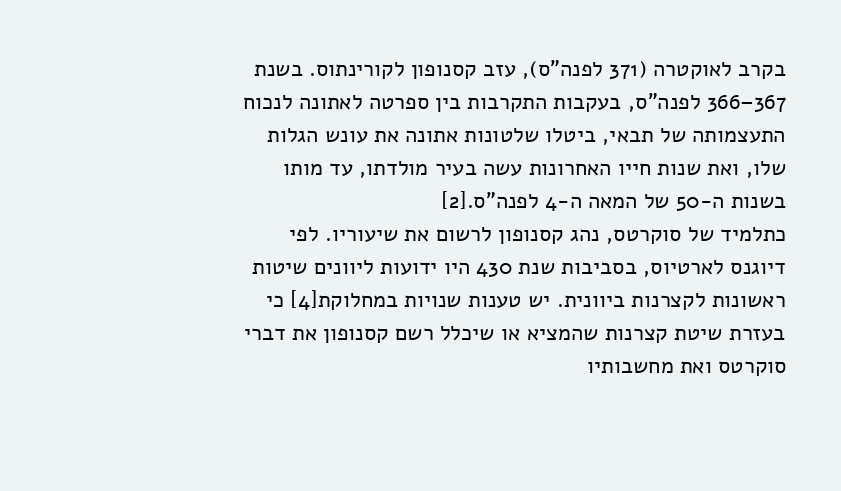בקרב לאוקטרה (371 לפנה"ס), עזב קסנופון לקורינתוס. בשנת 367–366 לפנה"ס, בעקבות התקרבות בין ספרטה לאתונה לנכוח התעצמותה של תבאי, ביטלו שלטונות אתונה את עונש הגלות שלו, ואת שנות חייו האחרונות עשה בעיר מולדתו, עד מותו בשנות ה-50 של המאה ה-4 לפנה"ס.[2]
כתלמיד של סוקרטס, נהג קסנופון לרשום את שיעוריו. לפי דיוגנס לארטיוס, בסביבות שנת 430 היו ידועות ליוונים שיטות ראשונות לקצרנות ביוונית. יש טענות שנויות במחלוקת[4] כי בעזרת שיטת קצרנות שהמציא או שיכלל רשם קסנופון את דברי סוקרטס ואת מחשבותיו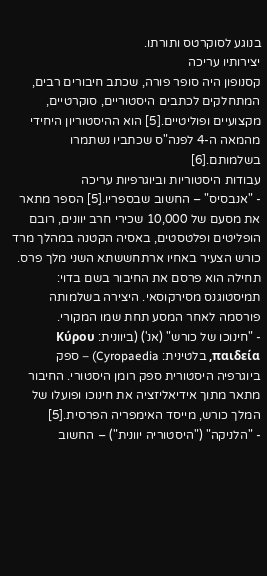בנוגע לסוקרטס ותורתו.
יצירותיו עריכה
קסנופון היה סופר פורה, שכתב חיבורים רבים, המתחלקים לכתבים היסטוריים, סוקרטיים, מקצועיים ופוליטיים.[5] הוא ההיסטוריון היחידי מהמאה ה-4 לפנה"ס שכתביו נשתמרו בשלמותם.[6]
עבודות היסטוריות וביוגרפיות עריכה
- "אנבסיס" – החשוב שבספריו.[5] הספר מתאר את מסעם של 10,000 שכירי חרב יוונים, רובם הופליטים ופלטסטים, באסיה הקטנה במהלך מרד כורש הצעיר באחיו ארתחששתא השני מלך פרס. תחילה הוא פרסם את החיבור בשם בדוי: תמיסטוגנס מסירקוסאי. היצירה בשלמותה פורסמה לאחר המסע תחת שמו המקורי.
- "חינוכו של כורש" (אנ') (ביוונית: Κύρου παιδεία, בלטינית: Cyropaedia) – ספק ביוגרפיה היסטורית ספק רומן היסטורי. החיבור מתאר מתוך אידיאליזציה את חינוכו ופועלו של המלך כורש, מייסד האימפריה הפרסית.[5]
- "הלניקה" ("היסטוריה יוונית") – החשוב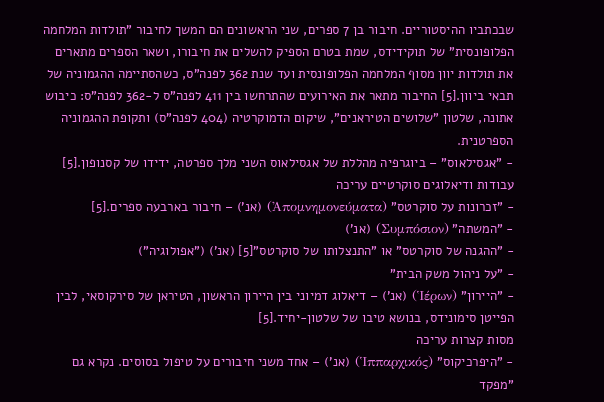שבכתביו ההיסטוריים. חיבור בן 7 ספרים, שני הראשונים הם המשך לחיבור "תולדות המלחמה הפלופונסית" של תוקידידס, שמת בטרם הספיק להשלים את חיבורו, ושאר הספרים מתארים את תולדות יוון מסוף המלחמה הפלופונסית ועד שנת 362 לפנה"ס, כשהסתיימה ההגמוניה של תבאי ביוון.[5] החיבור מתאר את האירועים שהתרחשו בין 411 לפנה"ס ל-362 לפנה"ס: כיבוש אתונה, שלטון "שלושים הטיראנים", שיקום הדמוקרטיה (404 לפנה"ס) ותקופת ההגמוניה הספרטנית.
- "אגסילאוס" – ביוגרפיה מהללת של אגסילאוס השני מלך ספרטה, ידידו של קסנופון.[5]
עבודות ודיאלוגים סוקרטיים עריכה
- "זכרונות על סוקרטס" (Ἀπομνημονεύματα) (אנ') – חיבור בארבעה ספרים.[5]
- "המשתה" (Συμπόσιον) (אנ')
- "ההגנה של סוקרטס" או "התנצלותו של סוקרטס"[5] (אנ') ("אפולוגיה")
- "על ניהול משק הבית"
- "היירון" (Ἱέρων) (אנ') – דיאלוג דמיוני בין היירון הראשון, הטיראן של סירקוסאי, לבין הפייטן סימונידס, בנושא טיבו של שלטון-יחיד.[5]
מסות קצרות עריכה
- "היפרכיקוס" (Ἱππαρχικός) (אנ') – אחד משני חיבורים על טיפול בסוסים. נקרא גם "מפקד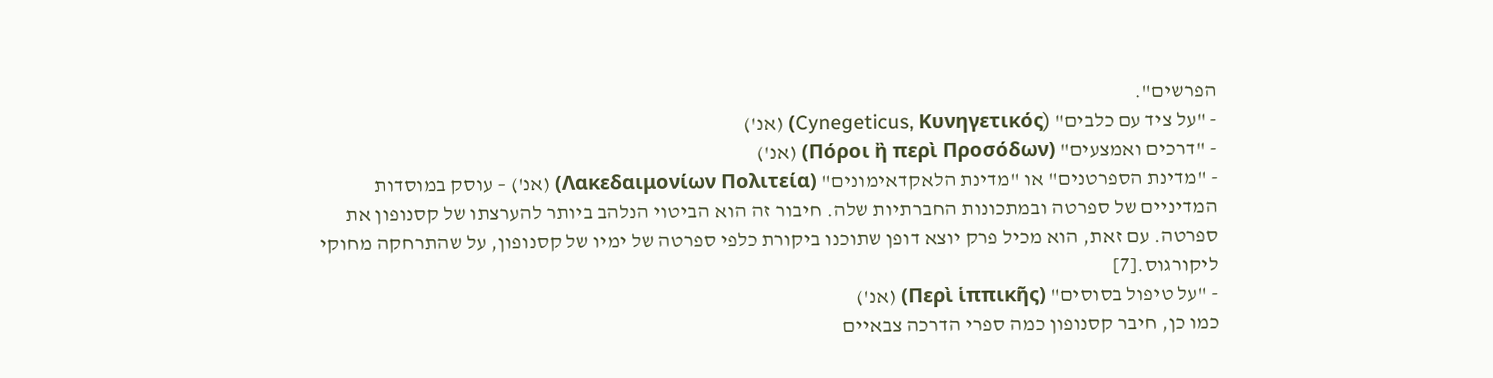הפרשים".
- "על ציד עם כלבים" (Cynegeticus, Κυνηγετικός) (אנ')
- "דרכים ואמצעים" (Πόροι ἢ περὶ Προσόδων) (אנ')
- "מדינת הספרטנים" או "מדינת הלאקדאימונים" (Λακεδαιμονίων Πολιτεία) (אנ') – עוסק במוסדות המדיניים של ספרטה ובמתכונות החברתיות שלה. חיבור זה הוא הביטוי הנלהב ביותר להערצתו של קסנופון את ספרטה. עם זאת, הוא מכיל פרק יוצא דופן שתוכנו ביקורת כלפי ספרטה של ימיו של קסנופון, על שהתרחקה מחוקי ליקורגוס.[7]
- "על טיפול בסוסים" (Περὶ ἱππικῆς) (אנ')
כמו כן, חיבר קסנופון כמה ספרי הדרכה צבאיים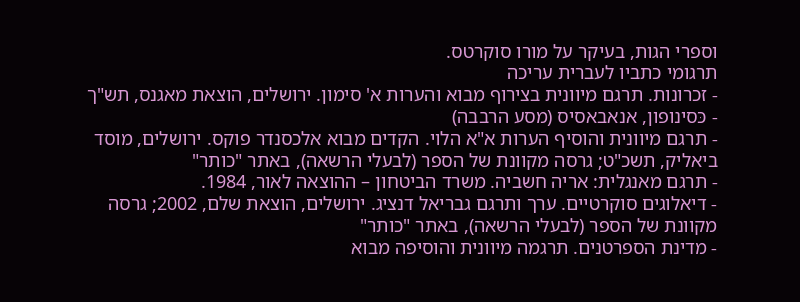וספרי הגות, בעיקר על מורו סוקרטס.
תרגומי כתביו לעברית עריכה
- זכרונות. תרגם מיוונית בצירוף מבוא והערות א' סימון. ירושלים, הוצאת מאגנס, תש"ך
- כּסינופון, אנאבאסיס (מסע הרבבה)
- תרגם מיוונית והוסיף הערות א"א הלוי. הקדים מבוא אלכסנדר פוקס. ירושלים, מוסד ביאליק, תשכ"ט; גרסה מקוונת של הספר (לבעלי הרשאה), באתר "כותר"
- תרגם מאנגלית: אריה חשביה. משרד הביטחון – ההוצאה לאור, 1984.
- דיאלוגים סוקרטיים. ערך ותרגם גבריאל דנציג. ירושלים, הוצאת שלם, 2002; גרסה מקוונת של הספר (לבעלי הרשאה), באתר "כותר"
- מדינת הספרטנים. תרגמה מיוונית והוסיפה מבוא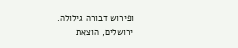ופירוש דבורה גילולה. ירושלים, הוצאת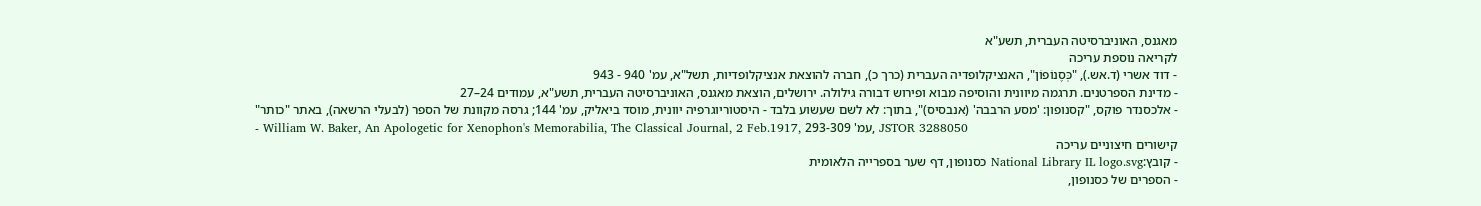מאגנס, האוניברסיטה העברית, תשע"א
לקריאה נוספת עריכה
- דוד אשרי (ד.אש.), "כְּסֶנוֹפוֹן", האנציקלופדיה העברית (כרך כ), חברה להוצאת אנציקלופדיות, תשל"א, עמ' 940 - 943
- מדינת הספרטנים. תרגמה מיוונית והוסיפה מבוא ופירוש דבורה גילולה. ירושלים, הוצאת מאגנס, האוניברסיטה העברית, תשע"א, עמודים 24–27
- אלכסנדר פוקס, "קסנופון: 'מסע הרבבה' (אנבסיס)", בתוך: לא לשם שעשוע בלבד - היסטוריוגרפיה יוונית, מוסד ביאליק, עמ' 144; גרסה מקוונת של הספר (לבעלי הרשאה), באתר "כותר"
- William W. Baker, An Apologetic for Xenophon's Memorabilia, The Classical Journal, 2 Feb.1917, עמ' 293-309, JSTOR 3288050
קישורים חיצוניים עריכה
- קובץ:National Library IL logo.svg כסנופון, דף שער בספרייה הלאומית
- הספרים של כסנופון,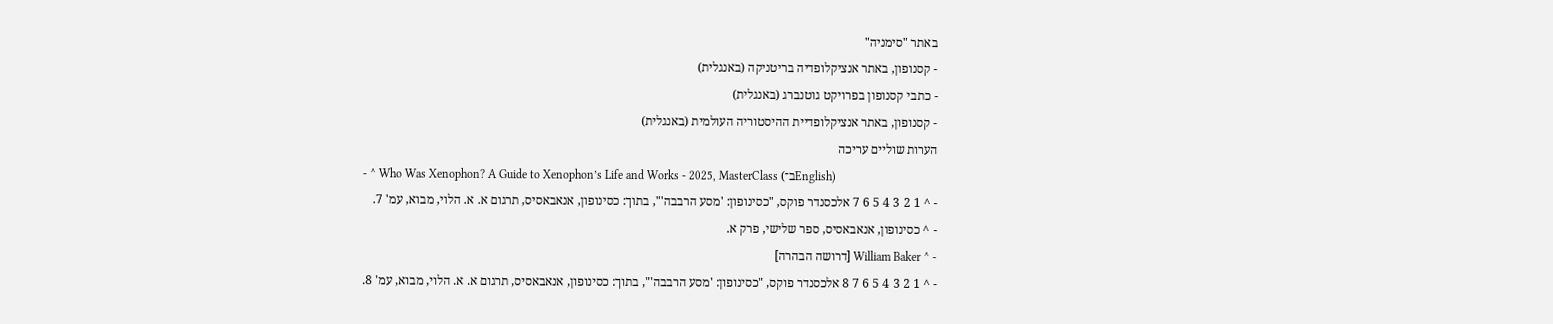באתר "סימניה"
- קסנופון, באתר אנציקלופדיה בריטניקה (באנגלית)
- כתבי קסנופון בפרויקט גוטנברג (באנגלית)
- קסנופון, באתר אנציקלופדיית ההיסטוריה העולמית (באנגלית)
הערות שוליים עריכה
- ^ Who Was Xenophon? A Guide to Xenophon’s Life and Works - 2025, MasterClass (ב־English)
- ^ 1 2 3 4 5 6 7 אלכסנדר פוקס, "כסינופון: 'מסע הרבבה'", בתוך: כסינופון, אנאבאסיס, תרגום א. א. הלוי, מבוא, עמ' 7.
- ^ כסינופון, אנאבאסיס, ספר שלישי, פרק א.
- ^ William Baker [דרושה הבהרה]
- ^ 1 2 3 4 5 6 7 8 אלכסנדר פוקס, "כסינופון: 'מסע הרבבה'", בתוך: כסינופון, אנאבאסיס, תרגום א. א. הלוי, מבוא, עמ' 8.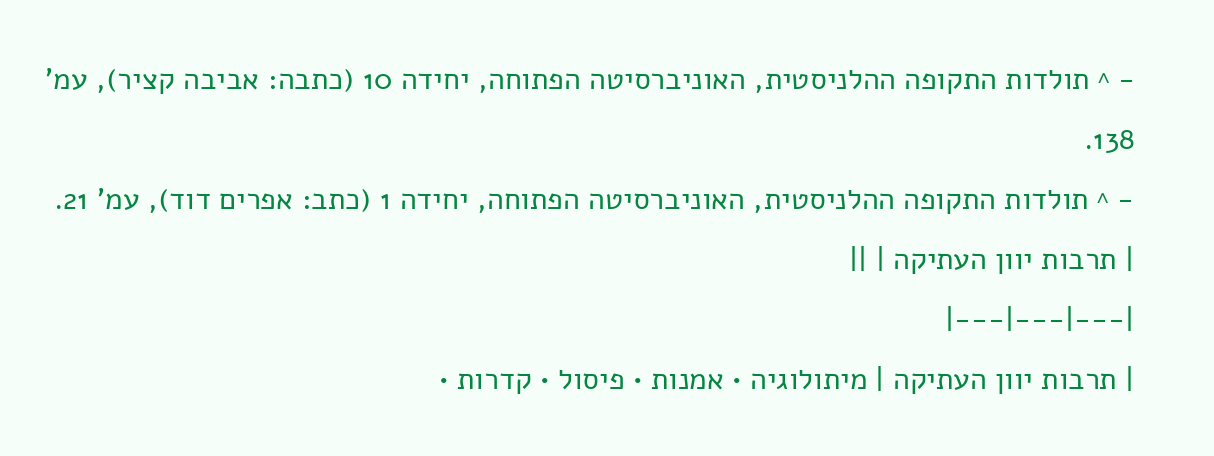- ^ תולדות התקופה ההלניסטית, האוניברסיטה הפתוחה, יחידה 10 (כתבה: אביבה קציר), עמ' 138.
- ^ תולדות התקופה ההלניסטית, האוניברסיטה הפתוחה, יחידה 1 (כתב: אפרים דוד), עמ' 21.
| תרבות יוון העתיקה | ||
|---|---|---|
| תרבות יוון העתיקה | מיתולוגיה • אמנות • פיסול • קדרות •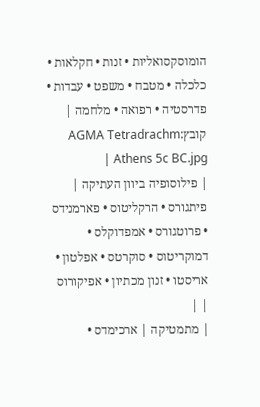הומוסקסואליות • זנות • חקלאות • כלכלה • מטבח • משפט • עבדות • פדרסטיה • רפואה • מלחמה | קובץ:AGMA Tetradrachm Athens 5c BC.jpg |
| פילוסופיה ביוון העתיקה | פיתגורס • הרקליטוס • פארמנידס • פרוטגורס • אמפדוקלס • דמוקריטוס • סוקרטס • אפלטון • אריסטו • זנון מכתיון • אפיקורוס | |
| מתמטיקה | ארכימדס •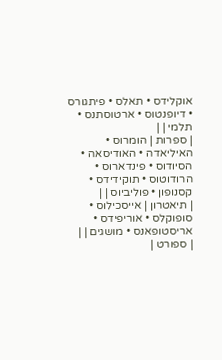אוקלידס • תאלס • פיתגורס • דיופנטוס • ארטוסתנס • תלמי | |
| ספרות | הומרוס • האיליאדה • האודיסאה • הסיודוס • פינדארוס • הרודוטוס • תוקידידס • קסנופון • פוליביוס | |
| תיאטרון | אייסכילוס • סופוקלס • אוריפידס • אריסטופאנס • מושגים | |
| ספורט |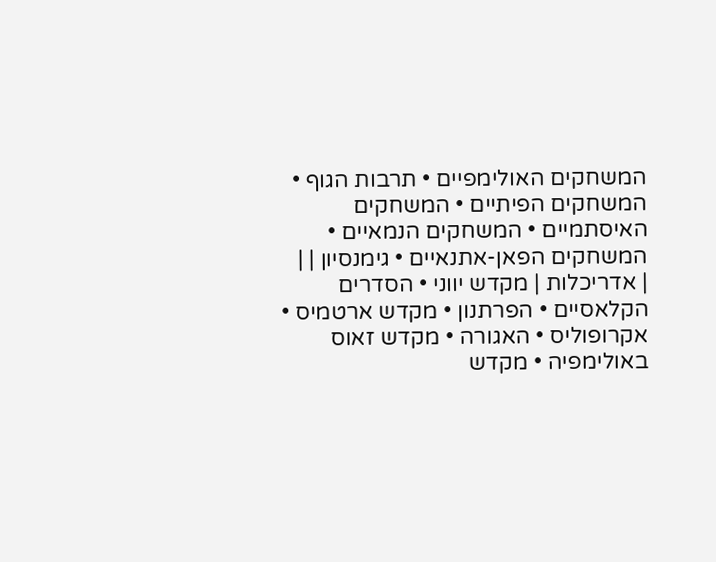המשחקים האולימפיים • תרבות הגוף • המשחקים הפיתיים • המשחקים האיסתמיים • המשחקים הנמאיים • המשחקים הפאן-אתנאיים • גימנסיון | |
| אדריכלות | מקדש יווני • הסדרים הקלאסיים • הפרתנון • מקדש ארטמיס • אקרופוליס • האגורה • מקדש זאוס באולימפיה • מקדש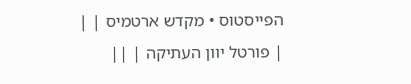הפייסטוס • מקדש ארטמיס | |
| פורטל יוון העתיקה | ||